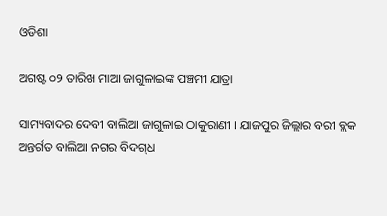ଓଡିଶା

ଅଗଷ୍ଟ ୦୨ ତାରିଖ ମାଆ ଜାଗୁଳାଇଙ୍କ ପଞ୍ଚମୀ ଯାତ୍ରା

ସାମ୍ୟବାଦର ଦେବୀ ବାଲିଆ ଜାଗୁଳାଇ ଠାକୁରାଣୀ । ଯାଜପୁର ଜିଲ୍ଲାର ବରୀ ବ୍ଲକ ଅନ୍ତର୍ଗତ ବାଲିଆ ନଗର ବିଦଗ୍‌ଧ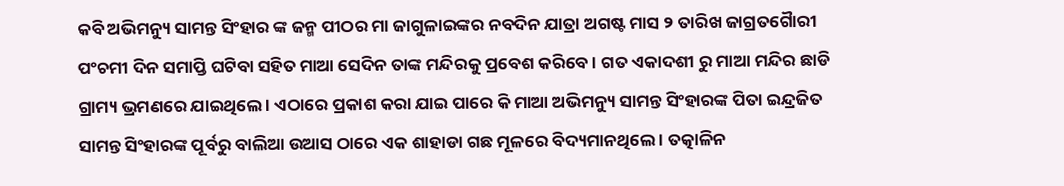କବି ଅଭିମନ୍ୟୁ ସାମନ୍ତ ସିଂହାର ଙ୍କ ଜନ୍ମ ପୀଠର ମା ଜାଗୁଳାଇଙ୍କର ନବଦିନ ଯାତ୍ରା ଅଗଷ୍ଟ ମାସ ୨ ତାରିଖ ଜାଗ୍ରତଗୈାରୀ ପଂଚମୀ ଦିନ ସମାପ୍ତି ଘଟିବା ସହିତ ମାଆ ସେଦିନ ତାଙ୍କ ମନ୍ଦିରକୁ ପ୍ରବେଶ କରିବେ । ଗତ ଏକାଦଶୀ ରୁ ମାଆ ମନ୍ଦିର ଛାଡି ଗ୍ରାମ୍ୟ ଭ୍ରମଣରେ ଯାଇଥିଲେ । ଏଠାରେ ପ୍ରକାଶ କରା ଯାଇ ପାରେ କି ମାଆ ଅଭିମନ୍ୟୁ ସାମନ୍ତ ସିଂହାରଙ୍କ ପିତା ଇନ୍ଦ୍ରଜିତ ସାମନ୍ତ ସିଂହାରଙ୍କ ପୂର୍ବରୁ ବାଲିଆ ଉଆସ ଠାରେ ଏକ ଶାହାଡା ଗଛ ମୂଳରେ ବିଦ୍ୟମାନଥିଲେ । ତତ୍କାଳିନ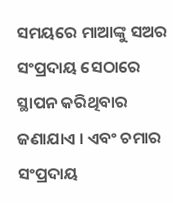ସମୟରେ ମାଆଙ୍କୁ ସଅର ସଂପ୍ରଦାୟ ସେଠାରେ ସ୍ଥାପନ କରିଥିବାର ଜଣାଯାଏ । ଏବଂ ଚମାର ସଂପ୍ରଦାୟ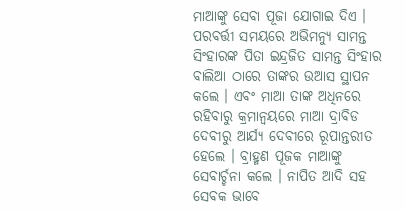ମାଆଙ୍କୁ ସେବା ପୂଜା ଯୋଗାଇ ଦିଏ । ପରବର୍ତ୍ତୀ ସମୟରେ ଅଭିମନ୍ୟୁ ସାମନ୍ତ ସିଂହାରଙ୍କ ପିତା ଇନ୍ଦ୍ରଜିତ ସାମନ୍ତ ସିଂହାର ବାଲିଆ ଠାରେ ତାଙ୍କର ଉଆସ ସ୍ଥାପନ କଲେ । ଏବଂ ମାଆ ତାଙ୍କ ଅଧିନରେ ରହିବାରୁ କ୍ରମାନ୍ୱୟରେ ମାଆ ଦ୍ରାବିଡ ଦେବୀରୁ ଆର୍ଯ୍ୟ ଦେବୀରେ ରୂପାନ୍ତରୀତ ହେଲେ । ବ୍ରାହ୍ମଣ ପୂଜକ ମାଆଙ୍କୁ ସେବାର୍ଚ୍ଚନା କଲେ । ନାପିତ ଆଦି ସହ ସେବକ ଭାବେ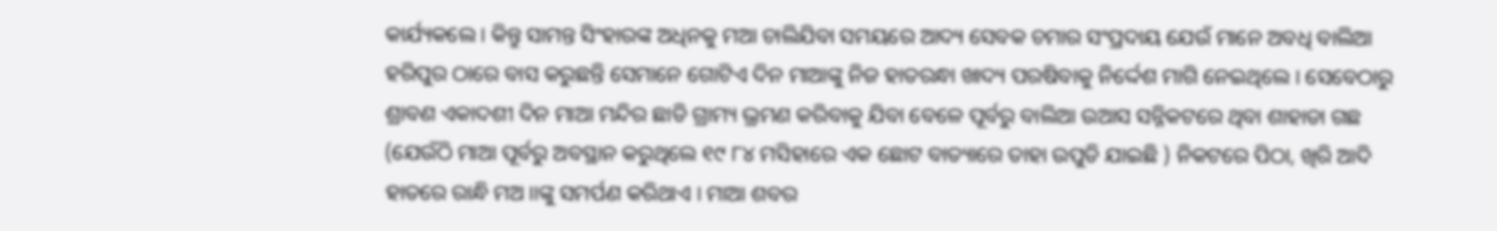କାର୍ଯ୍ୟକଲେ । କିନ୍ତୁ ସାମନ୍ତ ସିଂହାରଙ୍କ ଅଧିନକୁ ମଆ ଚାଲିଯିବା ସମୟରେ ଆଦ୍ୟ ସେବକ ଚମାର ସଂପ୍ରଦାୟ ଯେଉଁ ମାନେ ଅବଧି ବାଲିଆ ହରିପୁର ଠାରେ ବାସ କରୁଛନ୍ତି ସେମାନେ ଗୋଟିଏ ଦିନ ମାଆଙ୍କୁ ନିଜ ହାତରନ୍ଧା ଖାଦ୍ୟ ପରଷିବାକୁ ନିର୍ଦ୍ଦେଶ ମାଗି ନେଇଥିଲେ । ସେବେଠାରୁ ଶ୍ରାବଣ ଏକାଦଶୀ ଦିନ ମାଆ ମନ୍ଦିର ଛାଡି ଗ୍ରାମ୍ୟ ଭ୍ରମଣ କରିବାକୁ ଯିବା ବେଳେ ପୂର୍ବରୁ ବାଲିଆ ଉଆସ ସନ୍ନିକଟରେ ଥିବା ଶାହାଡା ଗଛ (ଯେଉଁଠି ମାଆ ପୂର୍ବରୁ ଅବସ୍ଥାନ କରୁଥିଲେ ୧୯ ୮୪ ମସିହାରେ ଏକ ଛୋଟ ବାତ୍ୟାରେ ତାହା ଉପୁଡି ଯାଇଛି ) ନିକଟରେ ପିଠା, ଖିରି ଆଦି ହାତରେ ରାନ୍ଧି ମଅ।।ଙ୍କୁ ସମର୍ପଣ କରିଥାଏ । ମାଆ ଶବର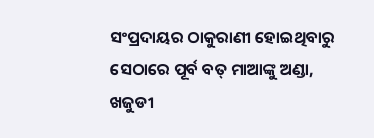ସଂପ୍ରଦାୟର ଠାକୁରାଣୀ ହୋଇଥିବାରୁ ସେଠାରେ ପୂର୍ବ ବତ୍ ମାଆଙ୍କୁ ଅଣ୍ଡା, ଖଜୁଡୀ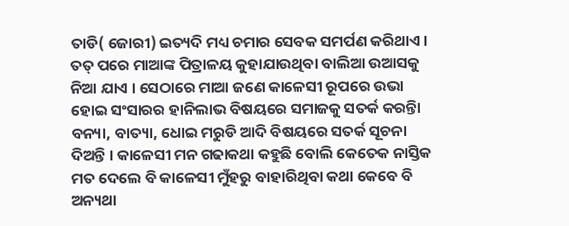ତାଡି( ଜୋରୀ) ଇତ୍ୟଦି ମଧ୍ୟ ଚମାର ସେବକ ସମର୍ପଣ କରିଥାଏ । ତତ୍ ପରେ ମାଆଙ୍କ ପିତ୍ରାଳୟ କୁହାଯାଉଥିବା ବାଲିଆ ଉଆସକୁ ନିଆ ଯାଏ । ସେଠାରେ ମାଆ ଜଣେ କାଳେସୀ ରୂପରେ ଉଭା ହୋଇ ସଂସାରର ହାନିଲାଭ ବିଷୟରେ ସମାଜକୁ ସତର୍କ କରନ୍ତିା ବନ୍ୟା, ବାତ୍ୟା, ଧୋଇ ମରୁଡି ଆଦି ବିଷୟରେ ସତର୍କ ସୂଚନା ଦିଅନ୍ତି । କାଳେସୀ ମନ ଗଢାକଥା କହୁଛି ବୋଲି କେତେକ ନାସ୍ତିକ ମତ ଦେଲେ ବି କାଳେସୀ ମୁଁହରୁ ବାହାରିଥିବା କଥା କେବେ ବି ଅନ୍ୟଥା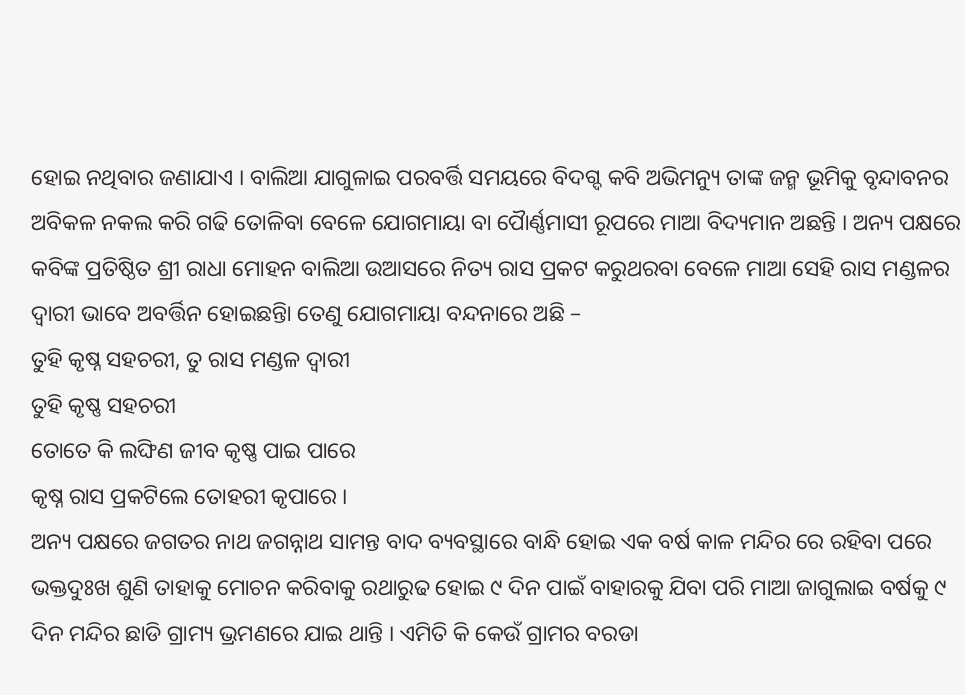ହୋଇ ନଥିବାର ଜଣାଯାଏ । ବାଲିଆ ଯାଗୁଳାଇ ପରବର୍ତ୍ତି ସମୟରେ ବିଦଗ୍ଦ କବି ଅଭିମନ୍ୟୁ ତାଙ୍କ ଜନ୍ମ ଭୂମିକୁ ବୃନ୍ଦାବନର ଅବିକଳ ନକଲ କରି ଗଢି ତୋଳିବା ବେଳେ ଯୋଗମାୟା ବା ପୈାର୍ଣ୍ଣମାସୀ ରୂପରେ ମାଆ ବିଦ୍ୟମାନ ଅଛନ୍ତି । ଅନ୍ୟ ପକ୍ଷରେ କବିଙ୍କ ପ୍ରତିଷ୍ଠିତ ଶ୍ରୀ ରାଧା ମୋହନ ବାଲିଆ ଉଆସରେ ନିତ୍ୟ ରାସ ପ୍ରକଟ କରୁଥରବା ବେଳେ ମାଆ ସେହି ରାସ ମଣ୍ଡଳର ଦ୍ୱାରୀ ଭାବେ ଅବର୍ତ୍ତିନ ହୋଇଛନ୍ତିା ତେଣୁ ଯୋଗମାୟା ବନ୍ଦନାରେ ଅଛି –
ତୁହି କୃଷ୍ନ ସହଚରୀ, ତୁ ରାସ ମଣ୍ଡଳ ଦ୍ୱାରୀ
ତୁହି କୃଷ୍ଣ ସହଚରୀ
ତୋତେ କି ଲଙ୍ଘିଣ ଜୀବ କୃଷ୍ଣ ପାଇ ପାରେ
କୃଷ୍ନ ରାସ ପ୍ରକଟିଲେ ତୋହରୀ କୃପାରେ ।
ଅନ୍ୟ ପକ୍ଷରେ ଜଗତର ନାଥ ଜଗନ୍ନାଥ ସାମନ୍ତ ବାଦ ବ୍ୟବସ୍ଥାରେ ବାନ୍ଧି ହୋଇ ଏକ ବର୍ଷ କାଳ ମନ୍ଦିର ରେ ରହିବା ପରେ ଭକ୍ତଦୁଃଖ ଶୁଣି ତାହାକୁ ମୋଚନ କରିବାକୁ ରଥାରୁଢ ହୋଇ ୯ ଦିନ ପାଇଁ ବାହାରକୁ ଯିବା ପରି ମାଆ ଜାଗୁଲାଇ ବର୍ଷକୁ ୯ ଦିନ ମନ୍ଦିର ଛାଡି ଗ୍ରାମ୍ୟ ଭ୍ରମଣରେ ଯାଇ ଥାନ୍ତି । ଏମିତି କି କେଉଁ ଗ୍ରାମର ବରଡା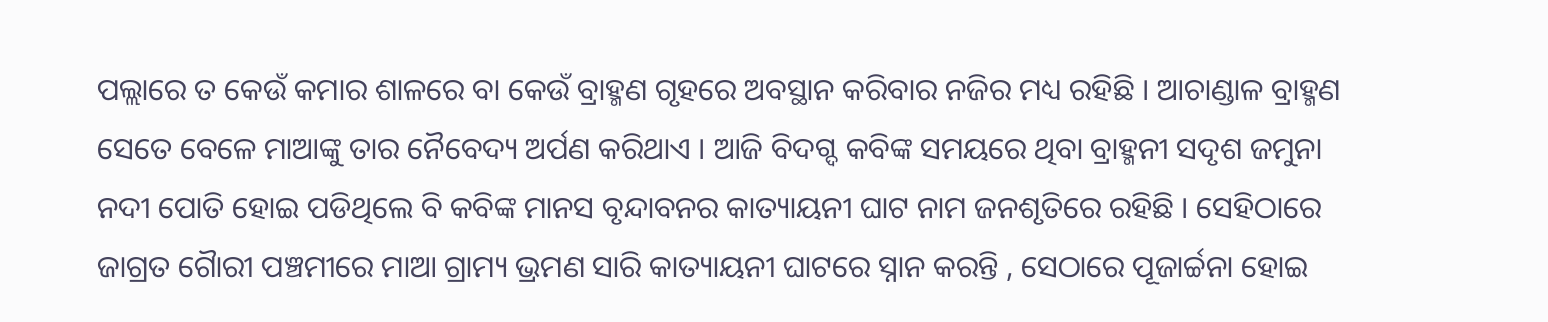ପଲ୍ଲାରେ ତ କେଉଁ କମାର ଶାଳରେ ବା କେଉଁ ବ୍ରାହ୍ମଣ ଗୃହରେ ଅବସ୍ଥାନ କରିବାର ନଜିର ମଧ୍ୟ ରହିଛି । ଆଚାଣ୍ଡାଳ ବ୍ରାହ୍ମଣ ସେତେ ବେଳେ ମାଆଙ୍କୁ ତାର ନୈବେଦ୍ୟ ଅର୍ପଣ କରିଥାଏ । ଆଜି ବିଦଗ୍ଦ କବିଙ୍କ ସମୟରେ ଥିବା ବ୍ରାହ୍ମନୀ ସଦୃଶ ଜମୁନା ନଦୀ ପୋତି ହୋଇ ପଡିଥିଲେ ବି କବିଙ୍କ ମାନସ ବୃନ୍ଦାବନର କାତ୍ୟାୟନୀ ଘାଟ ନାମ ଜନଶୃତିରେ ରହିଛି । ସେହିଠାରେ ଜାଗ୍ରତ ଗୈାରୀ ପଞ୍ଚମୀରେ ମାଆ ଗ୍ରାମ୍ୟ ଭ୍ରମଣ ସାରି କାତ୍ୟାୟନୀ ଘାଟରେ ସ୍ନାନ କରନ୍ତି , ସେଠାରେ ପୂଜାର୍ଚ୍ଚନା ହୋଇ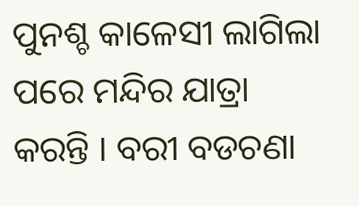ପୁନଶ୍ଚ କାଳେସୀ ଲାଗିଲା ପରେ ମନ୍ଦିର ଯାତ୍ରା କରନ୍ତି । ବରୀ ବଡଚଣା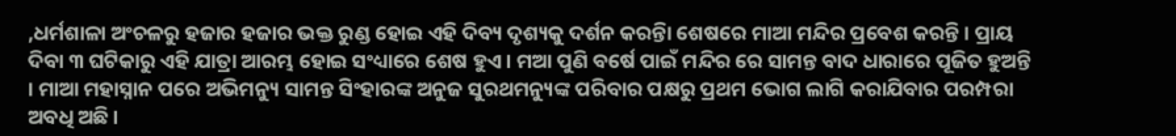,ଧର୍ମଶାଳା ଅଂଚଳରୁ ହଜାର ହଜାର ଭକ୍ତ ରୁଣ୍ଡ ହୋଇ ଏହି ଦିବ୍ୟ ଦୃଶ୍ୟକୁ ଦର୍ଶନ କରନ୍ତିା ଶେଷରେ ମାଆ ମନ୍ଦିର ପ୍ରବେଶ କରନ୍ତି । ପ୍ରାୟ ଦିବା ୩ ଘଟିକାରୁ ଏହି ଯାତ୍ରା ଆରମ୍ଭ ହୋଇ ସଂଧ୍ୟାରେ ଶେଷ ହୁଏ । ମଆ ପୁଣି ବର୍ଷେ ପାଇଁ ମନ୍ଦିର ରେ ସାମନ୍ତ ବାଦ ଧାରାରେ ପୂଜିତ ହୁଅନ୍ତି । ମାଆ ମହାସ୍ନାନ ପରେ ଅଭିମନ୍ୟୁ ସାମନ୍ତ ସିଂହାରଙ୍କ ଅନୁଜ ସୁରଥମନ୍ୟୁଙ୍କ ପରିବାର ପକ୍ଷରୁ ପ୍ରଥମ ଭୋଗ ଲାଗି କରାଯିବାର ପରମ୍ପରା ଅବଧି ଅଛି ।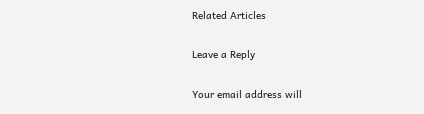Related Articles

Leave a Reply

Your email address will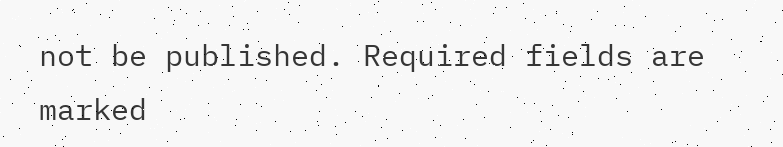not be published. Required fields are marked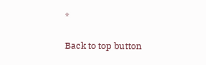*

Back to top button